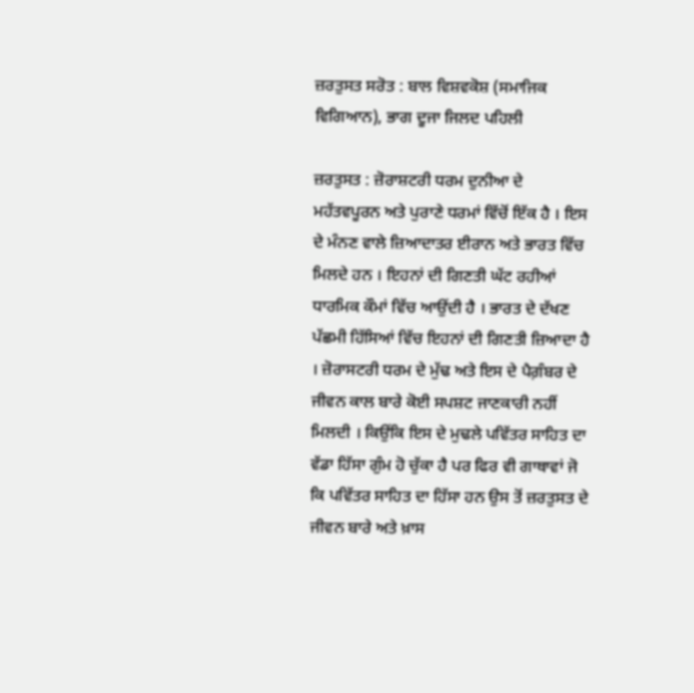ਜ਼ਰਤੁਸਤ ਸਰੋਤ : ਬਾਲ ਵਿਸ਼ਵਕੋਸ਼ (ਸਮਾਜਿਕ ਵਿਗਿਆਨ), ਭਾਗ ਦੂਜਾ ਜਿਲਦ ਪਹਿਲੀ

ਜ਼ਰਤੁਸਤ : ਜ਼ੋਰਾਸ਼ਟਰੀ ਧਰਮ ਦੁਨੀਆ ਦੇ ਮਹੱਤਵਪੂਰਨ ਅਤੇ ਪੁਰਾਣੇ ਧਰਮਾਂ ਵਿੱਚੋਂ ਇੱਕ ਹੈ । ਇਸ ਦੇ ਮੰਨਣ ਵਾਲੇ ਜ਼ਿਆਦਾਤਰ ਈਰਾਨ ਅਤੇ ਭਾਰਤ ਵਿੱਚ ਮਿਲਦੇ ਹਨ । ਇਹਨਾਂ ਦੀ ਗਿਣਤੀ ਘੱਟ ਰਹੀਆਂ ਧਾਰਮਿਕ ਕੌਮਾਂ ਵਿੱਚ ਆਉਂਦੀ ਹੈ । ਭਾਰਤ ਦੇ ਦੱਖਣ ਪੱਛਮੀ ਹਿੱਸਿਆਂ ਵਿੱਚ ਇਹਨਾਂ ਦੀ ਗਿਣਤੀ ਜ਼ਿਆਦਾ ਹੈ । ਜ਼ੋਰਾਸਟਰੀ ਧਰਮ ਦੇ ਮੁੱਢ ਅਤੇ ਇਸ ਦੇ ਪੈਗ਼ੰਬਰ ਦੇ ਜੀਵਨ ਕਾਲ ਬਾਰੇ ਕੋਈ ਸਪਸ਼ਟ ਜਾਣਕਾਰੀ ਨਹੀਂ ਮਿਲਦੀ । ਕਿਉਂਕਿ ਇਸ ਦੇ ਮੁਢਲੇ ਪਵਿੱਤਰ ਸਾਹਿਤ ਦਾ ਵੱਡਾ ਹਿੱਸਾ ਗੁੰਮ ਹੋ ਚੁੱਕਾ ਹੈ ਪਰ ਫਿਰ ਵੀ ਗਾਥਾਵਾਂ ਜੋ ਕਿ ਪਵਿੱਤਰ ਸਾਹਿਤ ਦਾ ਹਿੱਸਾ ਹਨ ਉਸ ਤੋਂ ਜ਼ਰਤੁਸਤ ਦੇ ਜੀਵਨ ਬਾਰੇ ਅਤੇ ਖ਼ਾਸ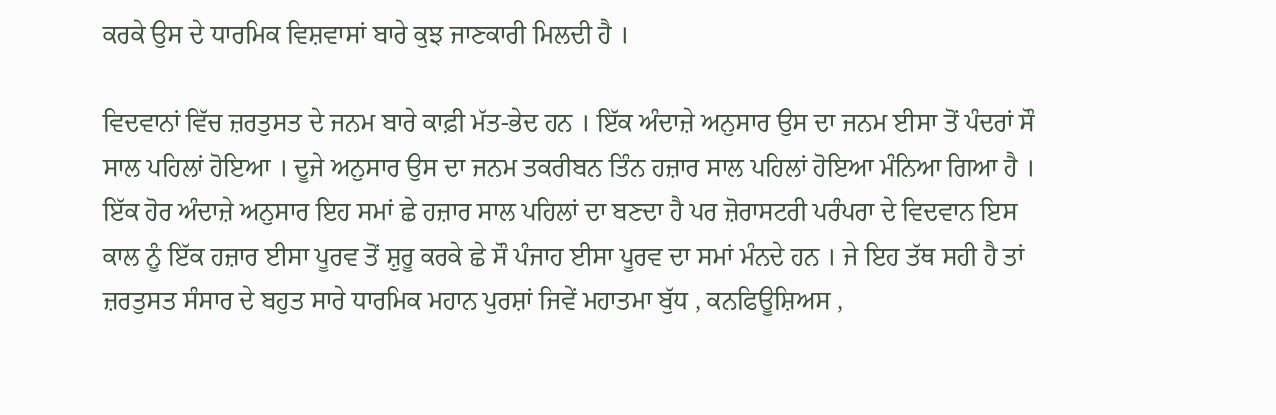ਕਰਕੇ ਉਸ ਦੇ ਧਾਰਮਿਕ ਵਿਸ਼ਵਾਸਾਂ ਬਾਰੇ ਕੁਝ ਜਾਣਕਾਰੀ ਮਿਲਦੀ ਹੈ ।

ਵਿਦਵਾਨਾਂ ਵਿੱਚ ਜ਼ਰਤੁਸਤ ਦੇ ਜਨਮ ਬਾਰੇ ਕਾਫ਼ੀ ਮੱਤ-ਭੇਦ ਹਨ । ਇੱਕ ਅੰਦਾਜ਼ੇ ਅਨੁਸਾਰ ਉਸ ਦਾ ਜਨਮ ਈਸਾ ਤੋਂ ਪੰਦਰਾਂ ਸੌ ਸਾਲ ਪਹਿਲਾਂ ਹੋਇਆ । ਦੂਜੇ ਅਨੁਸਾਰ ਉਸ ਦਾ ਜਨਮ ਤਕਰੀਬਨ ਤਿੰਨ ਹਜ਼ਾਰ ਸਾਲ ਪਹਿਲਾਂ ਹੋਇਆ ਮੰਨਿਆ ਗਿਆ ਹੈ । ਇੱਕ ਹੋਰ ਅੰਦਾਜ਼ੇ ਅਨੁਸਾਰ ਇਹ ਸਮਾਂ ਛੇ ਹਜ਼ਾਰ ਸਾਲ ਪਹਿਲਾਂ ਦਾ ਬਣਦਾ ਹੈ ਪਰ ਜ਼ੋਰਾਸਟਰੀ ਪਰੰਪਰਾ ਦੇ ਵਿਦਵਾਨ ਇਸ ਕਾਲ ਨੂੰ ਇੱਕ ਹਜ਼ਾਰ ਈਸਾ ਪੂਰਵ ਤੋਂ ਸ਼ੁਰੂ ਕਰਕੇ ਛੇ ਸੌ ਪੰਜਾਹ ਈਸਾ ਪੂਰਵ ਦਾ ਸਮਾਂ ਮੰਨਦੇ ਹਨ । ਜੇ ਇਹ ਤੱਥ ਸਹੀ ਹੈ ਤਾਂ ਜ਼ਰਤੁਸਤ ਸੰਸਾਰ ਦੇ ਬਹੁਤ ਸਾਰੇ ਧਾਰਮਿਕ ਮਹਾਨ ਪੁਰਸ਼ਾਂ ਜਿਵੇਂ ਮਹਾਤਮਾ ਬੁੱਧ , ਕਨਫਿਊਸ਼ਿਅਸ ,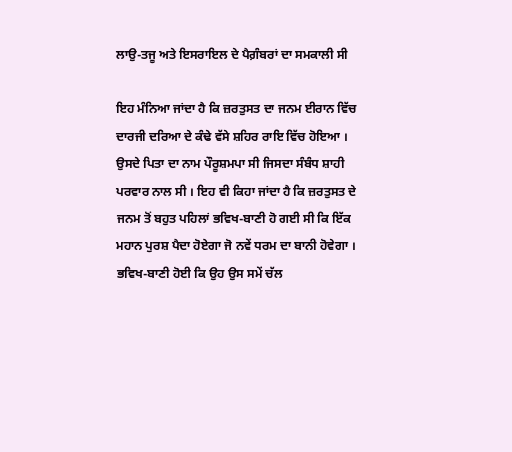ਲਾਉ-ਤਜੂ ਅਤੇ ਇਸਰਾਇਲ ਦੇ ਪੈਗ਼ੰਬਰਾਂ ਦਾ ਸਮਕਾਲੀ ਸੀ

ਇਹ ਮੰਨਿਆ ਜਾਂਦਾ ਹੈ ਕਿ ਜ਼ਰਤੁਸਤ ਦਾ ਜਨਮ ਈਰਾਨ ਵਿੱਚ ਦਾਰਜੀ ਦਰਿਆ ਦੇ ਕੰਢੇ ਵੱਸੇ ਸ਼ਹਿਰ ਰਾਇ ਵਿੱਚ ਹੋਇਆ । ਉਸਦੇ ਪਿਤਾ ਦਾ ਨਾਮ ਪੌਰੂਸ਼ਮਪਾ ਸੀ ਜਿਸਦਾ ਸੰਬੰਧ ਸ਼ਾਹੀ ਪਰਵਾਰ ਨਾਲ ਸੀ । ਇਹ ਵੀ ਕਿਹਾ ਜਾਂਦਾ ਹੈ ਕਿ ਜ਼ਰਤੁਸਤ ਦੇ ਜਨਮ ਤੋਂ ਬਹੁਤ ਪਹਿਲਾਂ ਭਵਿਖ-ਬਾਣੀ ਹੋ ਗਈ ਸੀ ਕਿ ਇੱਕ ਮਹਾਨ ਪੁਰਸ਼ ਪੈਦਾ ਹੋਏਗਾ ਜੋ ਨਵੇਂ ਧਰਮ ਦਾ ਬਾਨੀ ਹੋਵੇਗਾ । ਭਵਿਖ-ਬਾਣੀ ਹੋਈ ਕਿ ਉਹ ਉਸ ਸਮੇਂ ਚੱਲ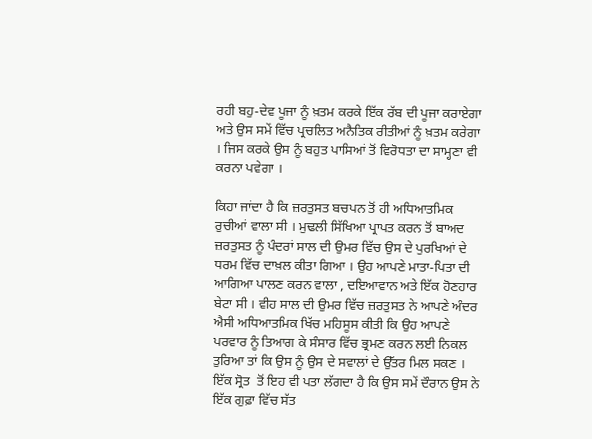ਰਹੀ ਬਹੁ-ਦੇਵ ਪੂਜਾ ਨੂੰ ਖ਼ਤਮ ਕਰਕੇ ਇੱਕ ਰੱਬ ਦੀ ਪੂਜਾ ਕਰਾਏਗਾ ਅਤੇ ਉਸ ਸਮੇਂ ਵਿੱਚ ਪ੍ਰਚਲਿਤ ਅਨੈਤਿਕ ਰੀਤੀਆਂ ਨੂੰ ਖ਼ਤਮ ਕਰੇਗਾ । ਜਿਸ ਕਰਕੇ ਉਸ ਨੂੰ ਬਹੁਤ ਪਾਸਿਆਂ ਤੋਂ ਵਿਰੋਧਤਾ ਦਾ ਸਾਮ੍ਹਣਾ ਵੀ ਕਰਨਾ ਪਵੇਗਾ ।

ਕਿਹਾ ਜਾਂਦਾ ਹੈ ਕਿ ਜ਼ਰਤੁਸਤ ਬਚਪਨ ਤੋਂ ਹੀ ਅਧਿਆਤਮਿਕ ਰੁਚੀਆਂ ਵਾਲਾ ਸੀ । ਮੁਢਲੀ ਸਿੱਖਿਆ ਪ੍ਰਾਪਤ ਕਰਨ ਤੋਂ ਬਾਅਦ ਜ਼ਰਤੁਸਤ ਨੂੰ ਪੰਦਰਾਂ ਸਾਲ ਦੀ ਉਮਰ ਵਿੱਚ ਉਸ ਦੇ ਪੁਰਖਿਆਂ ਦੇ ਧਰਮ ਵਿੱਚ ਦਾਖ਼ਲ ਕੀਤਾ ਗਿਆ । ਉਹ ਆਪਣੇ ਮਾਤਾ-ਪਿਤਾ ਦੀ ਆਗਿਆ ਪਾਲਣ ਕਰਨ ਵਾਲਾ , ਦਇਆਵਾਨ ਅਤੇ ਇੱਕ ਹੋਣਹਾਰ ਬੇਟਾ ਸੀ । ਵੀਹ ਸਾਲ ਦੀ ਉਮਰ ਵਿੱਚ ਜ਼ਰਤੁਸਤ ਨੇ ਆਪਣੇ ਅੰਦਰ ਐਸੀ ਅਧਿਆਤਮਿਕ ਖਿੱਚ ਮਹਿਸੂਸ ਕੀਤੀ ਕਿ ਉਹ ਆਪਣੇ ਪਰਵਾਰ ਨੂੰ ਤਿਆਗ ਕੇ ਸੰਸਾਰ ਵਿੱਚ ਭ੍ਰਮਣ ਕਰਨ ਲਈ ਨਿਕਲ ਤੁਰਿਆ ਤਾਂ ਕਿ ਉਸ ਨੂੰ ਉਸ ਦੇ ਸਵਾਲਾਂ ਦੇ ਉੱਤਰ ਮਿਲ ਸਕਣ । ਇੱਕ ਸ੍ਰੋਤ  ਤੋਂ ਇਹ ਵੀ ਪਤਾ ਲੱਗਦਾ ਹੈ ਕਿ ਉਸ ਸਮੇਂ ਦੌਰਾਨ ਉਸ ਨੇ ਇੱਕ ਗੁਫ਼ਾ ਵਿੱਚ ਸੱਤ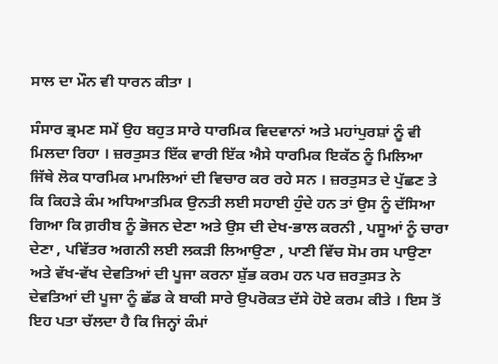ਸਾਲ ਦਾ ਮੌਨ ਵੀ ਧਾਰਨ ਕੀਤਾ ।

ਸੰਸਾਰ ਭ੍ਰਮਣ ਸਮੇਂ ਉਹ ਬਹੁਤ ਸਾਰੇ ਧਾਰਮਿਕ ਵਿਦਵਾਨਾਂ ਅਤੇ ਮਹਾਂਪੁਰਸ਼ਾਂ ਨੂੰ ਵੀ ਮਿਲਦਾ ਰਿਹਾ । ਜ਼ਰਤੁਸਤ ਇੱਕ ਵਾਰੀ ਇੱਕ ਐਸੇ ਧਾਰਮਿਕ ਇਕੱਠ ਨੂੰ ਮਿਲਿਆ ਜਿੱਥੇ ਲੋਕ ਧਾਰਮਿਕ ਮਾਮਲਿਆਂ ਦੀ ਵਿਚਾਰ ਕਰ ਰਹੇ ਸਨ । ਜ਼ਰਤੁਸਤ ਦੇ ਪੁੱਛਣ ਤੇ ਕਿ ਕਿਹੜੇ ਕੰਮ ਅਧਿਆਤਮਿਕ ਉਨਤੀ ਲਈ ਸਹਾਈ ਹੁੰਦੇ ਹਨ ਤਾਂ ਉਸ ਨੂੰ ਦੱਸਿਆ ਗਿਆ ਕਿ ਗ਼ਰੀਬ ਨੂੰ ਭੋਜਨ ਦੇਣਾ ਅਤੇ ਉਸ ਦੀ ਦੇਖ-ਭਾਲ ਕਰਨੀ , ਪਸੂਆਂ ਨੂੰ ਚਾਰਾ ਦੇਣਾ , ਪਵਿੱਤਰ ਅਗਨੀ ਲਈ ਲਕੜੀ ਲਿਆਉਣਾ , ਪਾਣੀ ਵਿੱਚ ਸੋਮ ਰਸ ਪਾਉਣਾ ਅਤੇ ਵੱਖ-ਵੱਖ ਦੇਵਤਿਆਂ ਦੀ ਪੂਜਾ ਕਰਨਾ ਸ਼ੁੱਭ ਕਰਮ ਹਨ ਪਰ ਜ਼ਰਤੁਸਤ ਨੇ ਦੇਵਤਿਆਂ ਦੀ ਪੂਜਾ ਨੂੰ ਛੱਡ ਕੇ ਬਾਕੀ ਸਾਰੇ ਉਪਰੋਕਤ ਦੱਸੇ ਹੋਏ ਕਰਮ ਕੀਤੇ । ਇਸ ਤੋਂ ਇਹ ਪਤਾ ਚੱਲਦਾ ਹੈ ਕਿ ਜਿਨ੍ਹਾਂ ਕੰਮਾਂ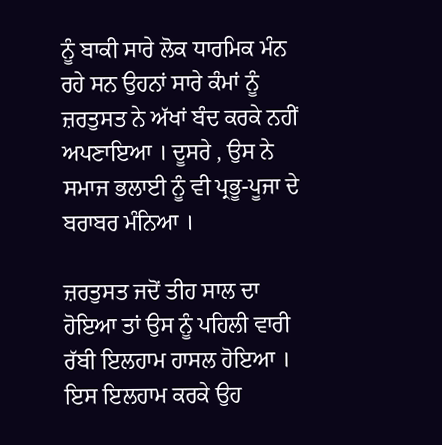ਨੂੰ ਬਾਕੀ ਸਾਰੇ ਲੋਕ ਧਾਰਮਿਕ ਮੰਨ ਰਹੇ ਸਨ ਉਹਨਾਂ ਸਾਰੇ ਕੰਮਾਂ ਨੂੰ ਜ਼ਰਤੁਸਤ ਨੇ ਅੱਖਾਂ ਬੰਦ ਕਰਕੇ ਨਹੀਂ ਅਪਣਾਇਆ । ਦੂਸਰੇ , ਉਸ ਨੇ ਸਮਾਜ ਭਲਾਈ ਨੂੰ ਵੀ ਪ੍ਰਭੂ-ਪੂਜਾ ਦੇ ਬਰਾਬਰ ਮੰਨਿਆ ।

ਜ਼ਰਤੁਸਤ ਜਦੋਂ ਤੀਹ ਸਾਲ ਦਾ ਹੋਇਆ ਤਾਂ ਉਸ ਨੂੰ ਪਹਿਲੀ ਵਾਰੀ ਰੱਬੀ ਇਲਹਾਮ ਹਾਸਲ ਹੋਇਆ । ਇਸ ਇਲਹਾਮ ਕਰਕੇ ਉਹ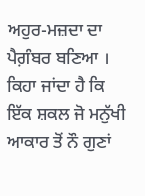ਅਹੁਰ-ਮਜ਼ਦਾ ਦਾ ਪੈਗ਼ੰਬਰ ਬਣਿਆ । ਕਿਹਾ ਜਾਂਦਾ ਹੈ ਕਿ ਇੱਕ ਸ਼ਕਲ ਜੋ ਮਨੁੱਖੀ ਆਕਾਰ ਤੋਂ ਨੌ ਗੁਣਾਂ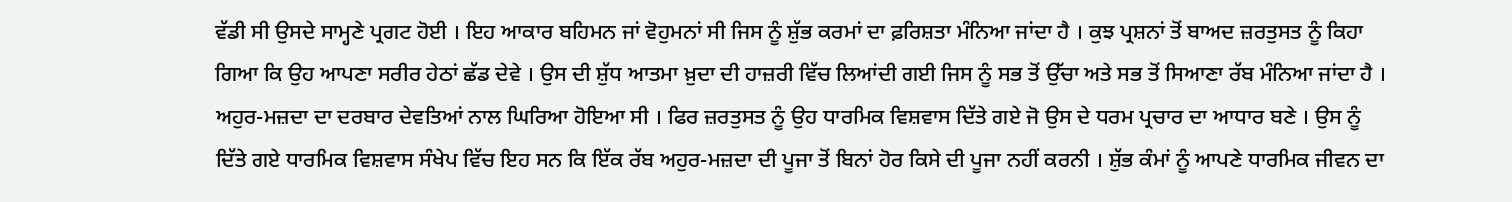ਵੱਡੀ ਸੀ ਉਸਦੇ ਸਾਮ੍ਹਣੇ ਪ੍ਰਗਟ ਹੋਈ । ਇਹ ਆਕਾਰ ਬਹਿਮਨ ਜਾਂ ਵੋਹੁਮਨਾਂ ਸੀ ਜਿਸ ਨੂੰ ਸ਼ੁੱਭ ਕਰਮਾਂ ਦਾ ਫ਼ਰਿਸ਼ਤਾ ਮੰਨਿਆ ਜਾਂਦਾ ਹੈ । ਕੁਝ ਪ੍ਰਸ਼ਨਾਂ ਤੋਂ ਬਾਅਦ ਜ਼ਰਤੁਸਤ ਨੂੰ ਕਿਹਾ ਗਿਆ ਕਿ ਉਹ ਆਪਣਾ ਸਰੀਰ ਹੇਠਾਂ ਛੱਡ ਦੇਵੇ । ਉਸ ਦੀ ਸ਼ੁੱਧ ਆਤਮਾ ਖ਼ੁਦਾ ਦੀ ਹਾਜ਼ਰੀ ਵਿੱਚ ਲਿਆਂਦੀ ਗਈ ਜਿਸ ਨੂੰ ਸਭ ਤੋਂ ਉੱਚਾ ਅਤੇ ਸਭ ਤੋਂ ਸਿਆਣਾ ਰੱਬ ਮੰਨਿਆ ਜਾਂਦਾ ਹੈ । ਅਹੁਰ-ਮਜ਼ਦਾ ਦਾ ਦਰਬਾਰ ਦੇਵਤਿਆਂ ਨਾਲ ਘਿਰਿਆ ਹੋਇਆ ਸੀ । ਫਿਰ ਜ਼ਰਤੁਸਤ ਨੂੰ ਉਹ ਧਾਰਮਿਕ ਵਿਸ਼ਵਾਸ ਦਿੱਤੇ ਗਏ ਜੋ ਉਸ ਦੇ ਧਰਮ ਪ੍ਰਚਾਰ ਦਾ ਆਧਾਰ ਬਣੇ । ਉਸ ਨੂੰ ਦਿੱਤੇ ਗਏ ਧਾਰਮਿਕ ਵਿਸ਼ਵਾਸ ਸੰਖੇਪ ਵਿੱਚ ਇਹ ਸਨ ਕਿ ਇੱਕ ਰੱਬ ਅਹੁਰ-ਮਜ਼ਦਾ ਦੀ ਪੂਜਾ ਤੋਂ ਬਿਨਾਂ ਹੋਰ ਕਿਸੇ ਦੀ ਪੂਜਾ ਨਹੀਂ ਕਰਨੀ । ਸ਼ੁੱਭ ਕੰਮਾਂ ਨੂੰ ਆਪਣੇ ਧਾਰਮਿਕ ਜੀਵਨ ਦਾ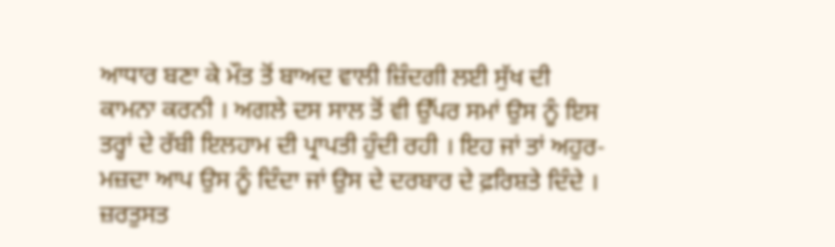ਆਧਾਰ ਬਣਾ ਕੇ ਮੌਤ ਤੋਂ ਬਾਅਦ ਵਾਲੀ ਜ਼ਿੰਦਗੀ ਲਈ ਸੁੱਖ ਦੀ ਕਾਮਨਾ ਕਰਨੀ । ਅਗਲੇ ਦਸ ਸਾਲ ਤੋਂ ਵੀ ਉੱਪਰ ਸਮਾਂ ਉਸ ਨੂੰ ਇਸ ਤਰ੍ਹਾਂ ਦੇ ਰੱਬੀ ਇਲਹਾਮ ਦੀ ਪ੍ਰਾਪਤੀ ਹੁੰਦੀ ਰਹੀ । ਇਹ ਜਾਂ ਤਾਂ ਅਹੁਰ-ਮਜ਼ਦਾ ਆਪ ਉਸ ਨੂੰ ਦਿੰਦਾ ਜਾਂ ਉਸ ਦੇ ਦਰਬਾਰ ਦੇ ਫ਼ਰਿਸ਼ਤੇ ਦਿੰਦੇ । ਜ਼ਰਤੁਸਤ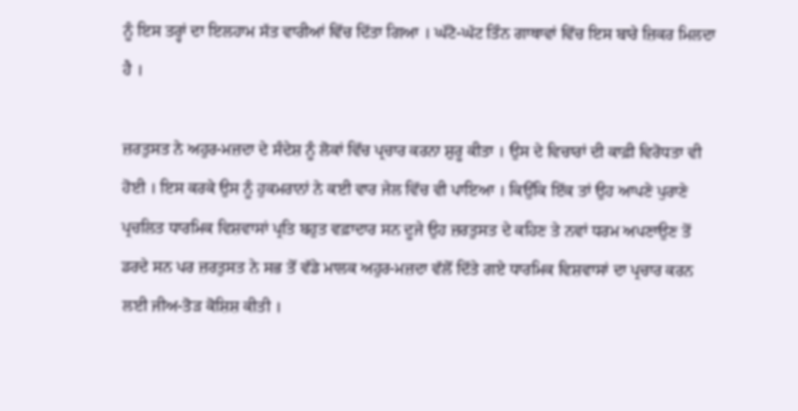ਨੂੰ ਇਸ ਤਰ੍ਹਾਂ ਦਾ ਇਲਹਾਮ ਸੱਤ ਵਾਰੀਆਂ ਵਿੱਚ ਦਿੱਤਾ ਗਿਆ । ਘੱਟੋ-ਘੱਟ ਤਿੰਨ ਗਾਥਾਵਾਂ ਵਿੱਚ ਇਸ ਬਾਰੇ ਜ਼ਿਕਰ ਮਿਲਦਾ ਹੈ ।

ਜ਼ਰਤੁਸਤ ਨੇ ਅਹੁਰ-ਮਜ਼ਦਾ ਦੇ ਸੰਦੇਸ਼ ਨੂੰ ਲੋਕਾਂ ਵਿੱਚ ਪ੍ਰਚਾਰ ਕਰਨਾ ਸ਼ੁਰੂ ਕੀਤਾ । ਉਸ ਦੇ ਵਿਚਾਰਾਂ ਦੀ ਕਾਫ਼ੀ ਵਿਰੋਧਤਾ ਵੀ ਹੋਈ । ਇਸ ਕਰਕੇ ਉਸ ਨੂੰ ਹੁਕਮਰਾਨਾਂ ਨੇ ਕਈ ਵਾਰ ਜੇਲ ਵਿੱਚ ਵੀ ਪਾਇਆ । ਕਿਉਂਕਿ ਇੱਕ ਤਾਂ ਉਹ ਆਪਣੇ ਪੁਰਾਣੇ ਪ੍ਰਚਲਿਤ ਧਾਰਮਿਕ ਵਿਸ਼ਵਾਸਾਂ ਪ੍ਰਤਿ ਬਹੁਤ ਵਫ਼ਾਦਾਰ ਸਨ ਦੂਜੇ ਉਹ ਜ਼ਰਤੁਸਤ ਦੇ ਕਹਿਣ ਤੇ ਨਵਾਂ ਧਰਮ ਅਪਣਾਉਣ ਤੋਂ ਡਰਦੇ ਸਨ ਪਰ ਜ਼ਰਤੁਸਤ ਨੇ ਸਭ ਤੋਂ ਵੱਡੇ ਮਾਲਕ ਅਹੁਰ-ਮਜ਼ਦਾ ਵੱਲੋਂ ਦਿੱਤੇ ਗਏ ਧਾਰਮਿਕ ਵਿਸ਼ਵਾਸਾਂ ਦਾ ਪ੍ਰਚਾਰ ਕਰਨ ਲਈ ਜੀਅ-ਤੋੜ ਕੋਸ਼ਿਸ਼ ਕੀਤੀ ।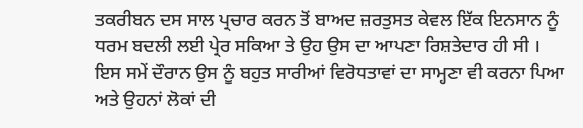ਤਕਰੀਬਨ ਦਸ ਸਾਲ ਪ੍ਰਚਾਰ ਕਰਨ ਤੋਂ ਬਾਅਦ ਜ਼ਰਤੁਸਤ ਕੇਵਲ ਇੱਕ ਇਨਸਾਨ ਨੂੰ ਧਰਮ ਬਦਲੀ ਲਈ ਪ੍ਰੇਰ ਸਕਿਆ ਤੇ ਉਹ ਉਸ ਦਾ ਆਪਣਾ ਰਿਸ਼ਤੇਦਾਰ ਹੀ ਸੀ । ਇਸ ਸਮੇਂ ਦੌਰਾਨ ਉਸ ਨੂੰ ਬਹੁਤ ਸਾਰੀਆਂ ਵਿਰੋਧਤਾਵਾਂ ਦਾ ਸਾਮ੍ਹਣਾ ਵੀ ਕਰਨਾ ਪਿਆ ਅਤੇ ਉਹਨਾਂ ਲੋਕਾਂ ਦੀ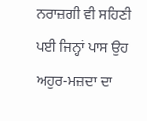ਨਰਾਜ਼ਗੀ ਵੀ ਸਹਿਣੀ ਪਈ ਜਿਨ੍ਹਾਂ ਪਾਸ ਉਹ ਅਹੁਰ-ਮਜ਼ਦਾ ਦਾ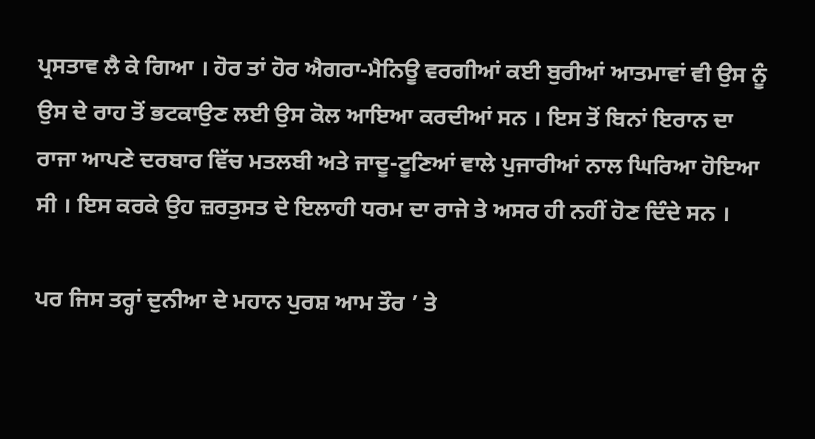ਪ੍ਰਸਤਾਵ ਲੈ ਕੇ ਗਿਆ । ਹੋਰ ਤਾਂ ਹੋਰ ਐਗਰਾ-ਮੈਨਿਊ ਵਰਗੀਆਂ ਕਈ ਬੁਰੀਆਂ ਆਤਮਾਵਾਂ ਵੀ ਉਸ ਨੂੰ ਉਸ ਦੇ ਰਾਹ ਤੋਂ ਭਟਕਾਉਣ ਲਈ ਉਸ ਕੋਲ ਆਇਆ ਕਰਦੀਆਂ ਸਨ । ਇਸ ਤੋਂ ਬਿਨਾਂ ਇਰਾਨ ਦਾ ਰਾਜਾ ਆਪਣੇ ਦਰਬਾਰ ਵਿੱਚ ਮਤਲਬੀ ਅਤੇ ਜਾਦੂ-ਟੂਣਿਆਂ ਵਾਲੇ ਪੁਜਾਰੀਆਂ ਨਾਲ ਘਿਰਿਆ ਹੋਇਆ ਸੀ । ਇਸ ਕਰਕੇ ਉਹ ਜ਼ਰਤੁਸਤ ਦੇ ਇਲਾਹੀ ਧਰਮ ਦਾ ਰਾਜੇ ਤੇ ਅਸਰ ਹੀ ਨਹੀਂ ਹੋਣ ਦਿੰਦੇ ਸਨ ।

ਪਰ ਜਿਸ ਤਰ੍ਹਾਂ ਦੁਨੀਆ ਦੇ ਮਹਾਨ ਪੁਰਸ਼ ਆਮ ਤੌਰ ’ ਤੇ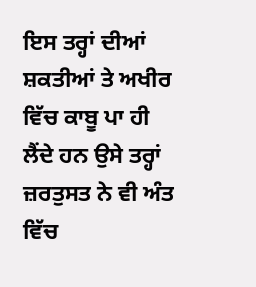ਇਸ ਤਰ੍ਹਾਂ ਦੀਆਂ ਸ਼ਕਤੀਆਂ ਤੇ ਅਖੀਰ ਵਿੱਚ ਕਾਬੂ ਪਾ ਹੀ ਲੈਂਦੇ ਹਨ ਉਸੇ ਤਰ੍ਹਾਂ ਜ਼ਰਤੁਸਤ ਨੇ ਵੀ ਅੰਤ ਵਿੱਚ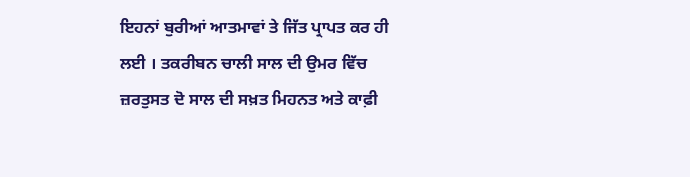ਇਹਨਾਂ ਬੁਰੀਆਂ ਆਤਮਾਵਾਂ ਤੇ ਜਿੱਤ ਪ੍ਰਾਪਤ ਕਰ ਹੀ ਲਈ । ਤਕਰੀਬਨ ਚਾਲੀ ਸਾਲ ਦੀ ਉਮਰ ਵਿੱਚ ਜ਼ਰਤੁਸਤ ਦੋ ਸਾਲ ਦੀ ਸਖ਼ਤ ਮਿਹਨਤ ਅਤੇ ਕਾਫ਼ੀ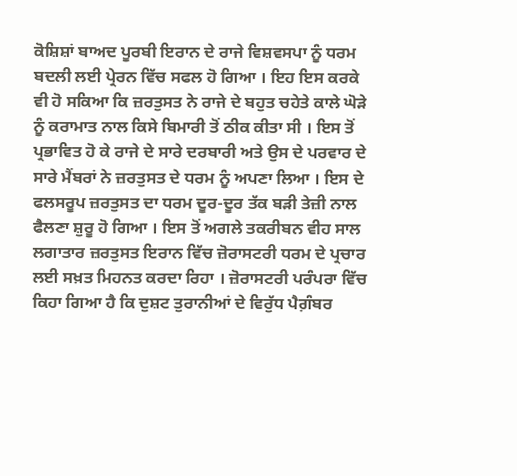ਕੋਸ਼ਿਸ਼ਾਂ ਬਾਅਦ ਪੂਰਬੀ ਇਰਾਨ ਦੇ ਰਾਜੇ ਵਿਸ਼ਵਸਪਾ ਨੂੰ ਧਰਮ ਬਦਲੀ ਲਈ ਪ੍ਰੇਰਨ ਵਿੱਚ ਸਫਲ ਹੋ ਗਿਆ । ਇਹ ਇਸ ਕਰਕੇ ਵੀ ਹੋ ਸਕਿਆ ਕਿ ਜ਼ਰਤੁਸਤ ਨੇ ਰਾਜੇ ਦੇ ਬਹੁਤ ਚਹੇਤੇ ਕਾਲੇ ਘੋੜੇ ਨੂੰ ਕਰਾਮਾਤ ਨਾਲ ਕਿਸੇ ਬਿਮਾਰੀ ਤੋਂ ਠੀਕ ਕੀਤਾ ਸੀ । ਇਸ ਤੋਂ ਪ੍ਰਭਾਵਿਤ ਹੋ ਕੇ ਰਾਜੇ ਦੇ ਸਾਰੇ ਦਰਬਾਰੀ ਅਤੇ ਉਸ ਦੇ ਪਰਵਾਰ ਦੇ ਸਾਰੇ ਮੈਂਬਰਾਂ ਨੇ ਜ਼ਰਤੁਸਤ ਦੇ ਧਰਮ ਨੂੰ ਅਪਣਾ ਲਿਆ । ਇਸ ਦੇ ਫਲਸਰੂਪ ਜ਼ਰਤੁਸਤ ਦਾ ਧਰਮ ਦੂਰ-ਦੂਰ ਤੱਕ ਬੜੀ ਤੇਜ਼ੀ ਨਾਲ ਫੈਲਣਾ ਸ਼ੁਰੂ ਹੋ ਗਿਆ । ਇਸ ਤੋਂ ਅਗਲੇ ਤਕਰੀਬਨ ਵੀਹ ਸਾਲ ਲਗਾਤਾਰ ਜ਼ਰਤੁਸਤ ਇਰਾਨ ਵਿੱਚ ਜ਼ੋਰਾਸਟਰੀ ਧਰਮ ਦੇ ਪ੍ਰਚਾਰ ਲਈ ਸਖ਼ਤ ਮਿਹਨਤ ਕਰਦਾ ਰਿਹਾ । ਜ਼ੋਰਾਸਟਰੀ ਪਰੰਪਰਾ ਵਿੱਚ ਕਿਹਾ ਗਿਆ ਹੈ ਕਿ ਦੁਸ਼ਟ ਤੁਰਾਨੀਆਂ ਦੇ ਵਿਰੁੱਧ ਪੈਗ਼ੰਬਰ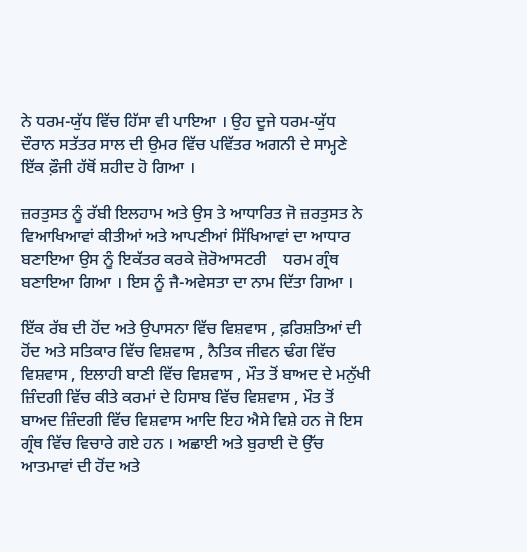ਨੇ ਧਰਮ-ਯੁੱਧ ਵਿੱਚ ਹਿੱਸਾ ਵੀ ਪਾਇਆ । ਉਹ ਦੂਜੇ ਧਰਮ-ਯੁੱਧ ਦੌਰਾਨ ਸਤੱਤਰ ਸਾਲ ਦੀ ਉਮਰ ਵਿੱਚ ਪਵਿੱਤਰ ਅਗਨੀ ਦੇ ਸਾਮ੍ਹਣੇ ਇੱਕ ਫ਼ੌਜੀ ਹੱਥੋਂ ਸ਼ਹੀਦ ਹੋ ਗਿਆ ।

ਜ਼ਰਤੁਸਤ ਨੂੰ ਰੱਬੀ ਇਲਹਾਮ ਅਤੇ ਉਸ ਤੇ ਆਧਾਰਿਤ ਜੋ ਜ਼ਰਤੁਸਤ ਨੇ ਵਿਆਖਿਆਵਾਂ ਕੀਤੀਆਂ ਅਤੇ ਆਪਣੀਆਂ ਸਿੱਖਿਆਵਾਂ ਦਾ ਆਧਾਰ ਬਣਾਇਆ ਉਸ ਨੂੰ ਇਕੱਤਰ ਕਰਕੇ ਜ਼ੋਰੋਆਸਟਰੀ    ਧਰਮ ਗ੍ਰੰਥ ਬਣਾਇਆ ਗਿਆ । ਇਸ ਨੂੰ ਜੈ-ਅਵੇਸਤਾ ਦਾ ਨਾਮ ਦਿੱਤਾ ਗਿਆ ।

ਇੱਕ ਰੱਬ ਦੀ ਹੋਂਦ ਅਤੇ ਉਪਾਸਨਾ ਵਿੱਚ ਵਿਸ਼ਵਾਸ , ਫ਼ਰਿਸ਼ਤਿਆਂ ਦੀ ਹੋਂਦ ਅਤੇ ਸਤਿਕਾਰ ਵਿੱਚ ਵਿਸ਼ਵਾਸ , ਨੈਤਿਕ ਜੀਵਨ ਢੰਗ ਵਿੱਚ ਵਿਸ਼ਵਾਸ , ਇਲਾਹੀ ਬਾਣੀ ਵਿੱਚ ਵਿਸ਼ਵਾਸ , ਮੌਤ ਤੋਂ ਬਾਅਦ ਦੇ ਮਨੁੱਖੀ ਜ਼ਿੰਦਗੀ ਵਿੱਚ ਕੀਤੇ ਕਰਮਾਂ ਦੇ ਹਿਸਾਬ ਵਿੱਚ ਵਿਸ਼ਵਾਸ , ਮੌਤ ਤੋਂ ਬਾਅਦ ਜ਼ਿੰਦਗੀ ਵਿੱਚ ਵਿਸ਼ਵਾਸ ਆਦਿ ਇਹ ਐਸੇ ਵਿਸ਼ੇ ਹਨ ਜੋ ਇਸ ਗ੍ਰੰਥ ਵਿੱਚ ਵਿਚਾਰੇ ਗਏ ਹਨ । ਅਛਾਈ ਅਤੇ ਬੁਰਾਈ ਦੋ ਉੱਚ ਆਤਮਾਵਾਂ ਦੀ ਹੋਂਦ ਅਤੇ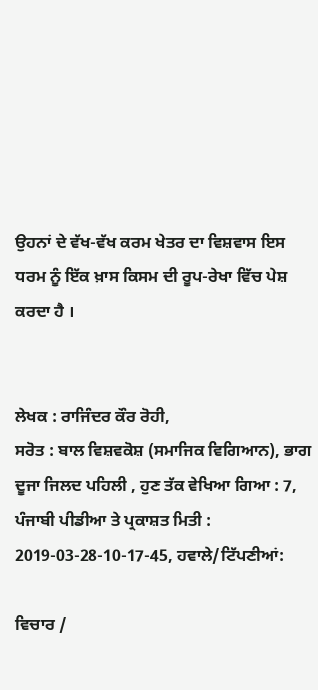ਉਹਨਾਂ ਦੇ ਵੱਖ-ਵੱਖ ਕਰਮ ਖੇਤਰ ਦਾ ਵਿਸ਼ਵਾਸ ਇਸ ਧਰਮ ਨੂੰ ਇੱਕ ਖ਼ਾਸ ਕਿਸਮ ਦੀ ਰੂਪ-ਰੇਖਾ ਵਿੱਚ ਪੇਸ਼ ਕਰਦਾ ਹੈ ।


ਲੇਖਕ : ਰਾਜਿੰਦਰ ਕੌਰ ਰੋਹੀ,
ਸਰੋਤ : ਬਾਲ ਵਿਸ਼ਵਕੋਸ਼ (ਸਮਾਜਿਕ ਵਿਗਿਆਨ), ਭਾਗ ਦੂਜਾ ਜਿਲਦ ਪਹਿਲੀ , ਹੁਣ ਤੱਕ ਵੇਖਿਆ ਗਿਆ : 7, ਪੰਜਾਬੀ ਪੀਡੀਆ ਤੇ ਪ੍ਰਕਾਸ਼ਤ ਮਿਤੀ : 2019-03-28-10-17-45, ਹਵਾਲੇ/ਟਿੱਪਣੀਆਂ:

ਵਿਚਾਰ /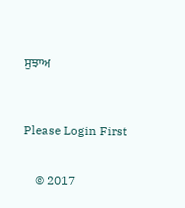ਸੁਝਾਅ



Please Login First


    © 2017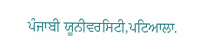ਪੰਜਾਬੀ ਯੂਨੀਵਰਸਿਟੀ,ਪਟਿਆਲਾ.